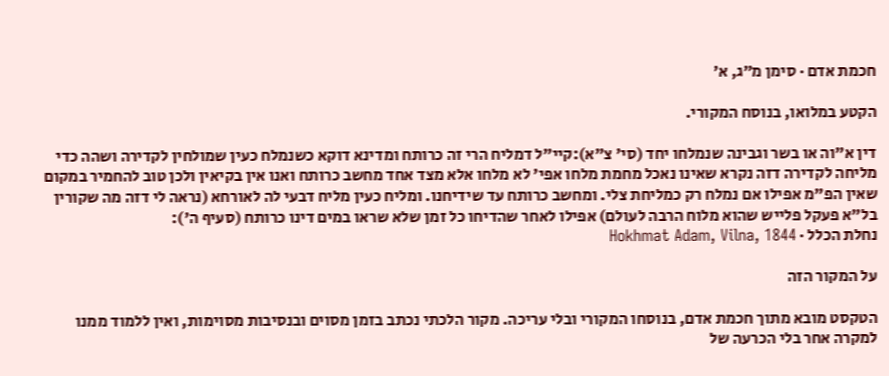חכמת אדם · סימן מ״ג, א׳

הקטע במלואו, בנוסח המקורי.

דין א"וה או בשר וגבינה שנמלחו יחד (סי' צ"א):קיי"ל דמליח הרי זה כרותח ומדינא דוקא כשנמלח כעין שמולחין לקדירה ושהה כדי מליחה לקדירה דזה נקרא שאינו נאכל מחמת מלחו אפי' לא מלחו אלא מצד אחד מחשב כרותח ואנו אין בקיאין ולכן טוב להחמיר במקום שאין הפ"מ אפילו אם נמלח רק כמליחת צלי. ומחשב כרותח עד שידיחנו. ומליח כעין מליח דבעי לה לאורחא (נראה לי דזה מה שקורין בל"א פעקל פלייש שהוא מלוח הרבה לעולם) אפילו לאחר שהדיחו כל זמן שלא שראו במים דינו כרותח (סעיף ה'):
נחלת הכלל · Hokhmat Adam, Vilna, 1844

על המקור הזה

הטקסט מובא מתוך חכמת אדם, בנוסחו המקורי ובלי עריכה. מקור הלכתי נכתב בזמן מסוים ובנסיבות מסוימות, ואין ללמוד ממנו למקרה אחר בלי הכרעה של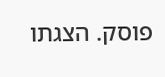פוסק. הצגתו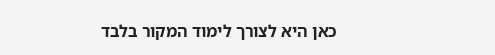כאן היא לצורך לימוד המקור בלבד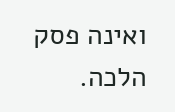ואינה פסק הלכה.